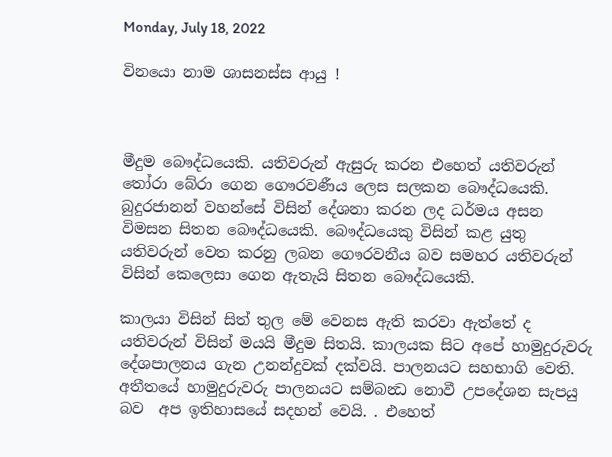Monday, July 18, 2022

විනයො නාම ශාසනස්ස ආයු !



මීදුම බෞද්ධයෙකි. යතිවරුන් ඇසුරු කරන එහෙත් යතිවරුන් තෝරා බේරා ගෙන ගෞරවණීය ලෙස සලකන බෞද්ධයෙකි. බුදුරජානන් වහන්සේ විසින් දේශනා කරන ලද ධර්මය අසන විමසන සිතන බෞද්ධයෙකි. බෞද්ධයෙකු විසින් කළ යුතු  යතිවරුන් වෙත කරනු ලබන ගෞරවනීය බව සමහර යතිවරුන් විසින් කෙලෙසා ගෙන ඇතැයි සිතන බෞද්ධයෙකි.

කාලයා විසින් සිත් තුල මේ වෙනස ඇති කරවා ඇත්තේ ද යතිවරුන් විසින් මයයි මීදුම සිතයි. කාලයක සිට අපේ හාමුදුරුවරු දේශපාලනය ගැන උනන්දුවක් දක්වයි. පාලනයට සහභාගි වෙති. අතීතයේ හාමුදුරුවරු පාලනයට සම්බන්‍ධ නොවී උපදේශන සැපයු බව  අප ඉතිහාසයේ සදහන් වෙයි. . එහෙත්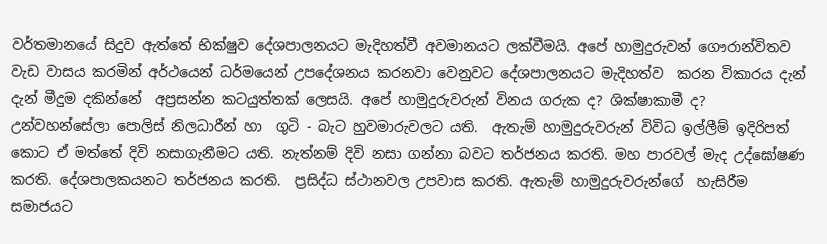වර්තමානයේ සිදුව ඇත්තේ භික්ෂුව දේශපාලනයට මැදිහත්වී අවමානයට ලක්වීමයි. අපේ හාමුදුරුවන් ගෞරාන්විතව වැඩ වාසය කරමින් අර්ථයෙන් ධර්මයෙන් උපදේශනය කරනවා වෙනුවට දේශපාලනයට මැදිහත්ව  කරන විකාරය දැන් දැන් මීදුම දකින්නේ  අප්‍රසන්න කටයුත්තක් ලෙසයි. අපේ හාමුදුරුවරුන් විනය ගරුක ද? ශික්ෂාකාමී ද? උන්වහන්සේලා පොලිස් නිලධාරීන් හා  ගුටි - බැට හුවමාරුවලට යති.  ඇතැම් හාමුදුරුවරුන් විවිධ ඉල්ලීම් ඉදිරිපත් කොට ඒ මත්තේ දිවි නසාගැනීමට යති. නැත්නම් දිවි නසා ගන්නා බවට තර්ජනය කරති. මහ පාරවල් මැද උද්ඝෝෂණ කරති. දේශපාලකයනට තර්ජනය කරති.  ප්‍රසිද්ධ ස්ථානවල උපවාස කරති. ඇතැම් හාමුදුරුවරුන්ගේ  හැසිරීම සමාජයට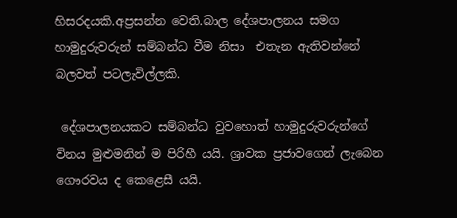හිසරදයකි.අප්‍රසන්න වෙති.බාල දේශපාලනය සමග හාමුදුරුවරුන් සම්බන්ධ වීම නිසා  එතැන ඇතිවන්නේ බලවත් පටලැවිල්ලකි.

 දේශපාලනයකට සම්බන්ධ වුවහොත් හාමුදුරුවරුන්ගේ  විනය මුළුමනින් ම පිරිහී යයි. ශ්‍රාවක ප්‍රජාවගෙන් ලැබෙන  ගෞරවය ද කෙළෙසී යයි.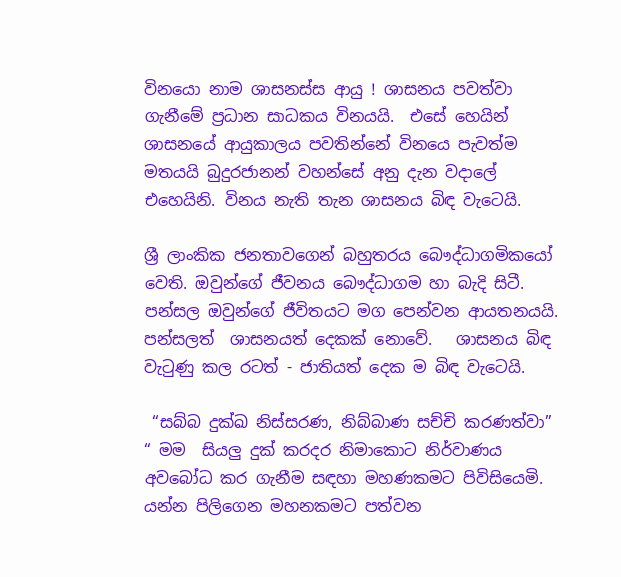විනයො නාම ශාසනස්ස ආයු ! ශාසනය පවත්වා ගැනීමේ ප්‍රධාන සාධකය විනයයි.  එසේ හෙයින් ශාසනයේ ආයුකාලය පවතින්නේ විනයෙ පැවත්ම  මතයයි බුදුරජානන් වහන්සේ අනු දැන වදාලේ එහෙයිනි. විනය නැති තැන ශාසනය බිඳ වැටෙයි.

ශ්‍රී ලාංකික ජනතාවගෙන් බහුතරය බෞද්ධාගමිකයෝ වෙති. ඔවුන්ගේ ජීවනය බෞද්ධාගම හා බැදි සිටී. පන්සල ඔවුන්ගේ ජීවිතයට මග පෙන්වන ආයතනයයි. පන්සලත්  ශාසනයත් දෙකක් නොවේ.   ශාසනය බිඳ වැටුණු කල රටත් - ජාතියත් දෙක ම බිඳ වැටෙයි.

 “සබ්බ දුක්ඛ නිස්සරණ, නිබ්බාණ සච්චි කරණත්වා” “ මම  සියලු දුක් කරදර නිමාකොට නිර්වාණය අවබෝධ කර ගැනීම සඳහා මහණකමට පිවිසියෙමි.  යන්න පිලිගෙන මහනකමට පත්වන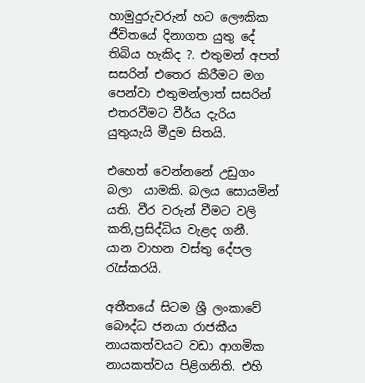හාමුදුරුවරුන් හට ලෞකික ජීවිතයේ දිනාගත යුතු දේ තිබිය හැකිද ?. එතුමන් අපත් සසරින් එතෙර කිරීමට මග පෙන්වා එතුමන්ලාත් සසරින් එතරවීමට වීර්ය දැරිය යුතුයැයි මීදුම සිතයි.

එහෙත් වෙන්නනේ උඩුගං බලා  යාමකි. බලය සොයමින් යති. වීර වරුන් වීමට වලි කති,ප්‍රසිද්ධිය වැළද ගනී. යාන වාහන වස්තු දේපල රැස්කරයි.

අතීතයේ සිටම ශ්‍රී ලංකාවේ බෞද්ධ ජනයා රාජකීය නායකත්වයට වඩා ආගමික නායකත්වය පිළිගනිති. එහි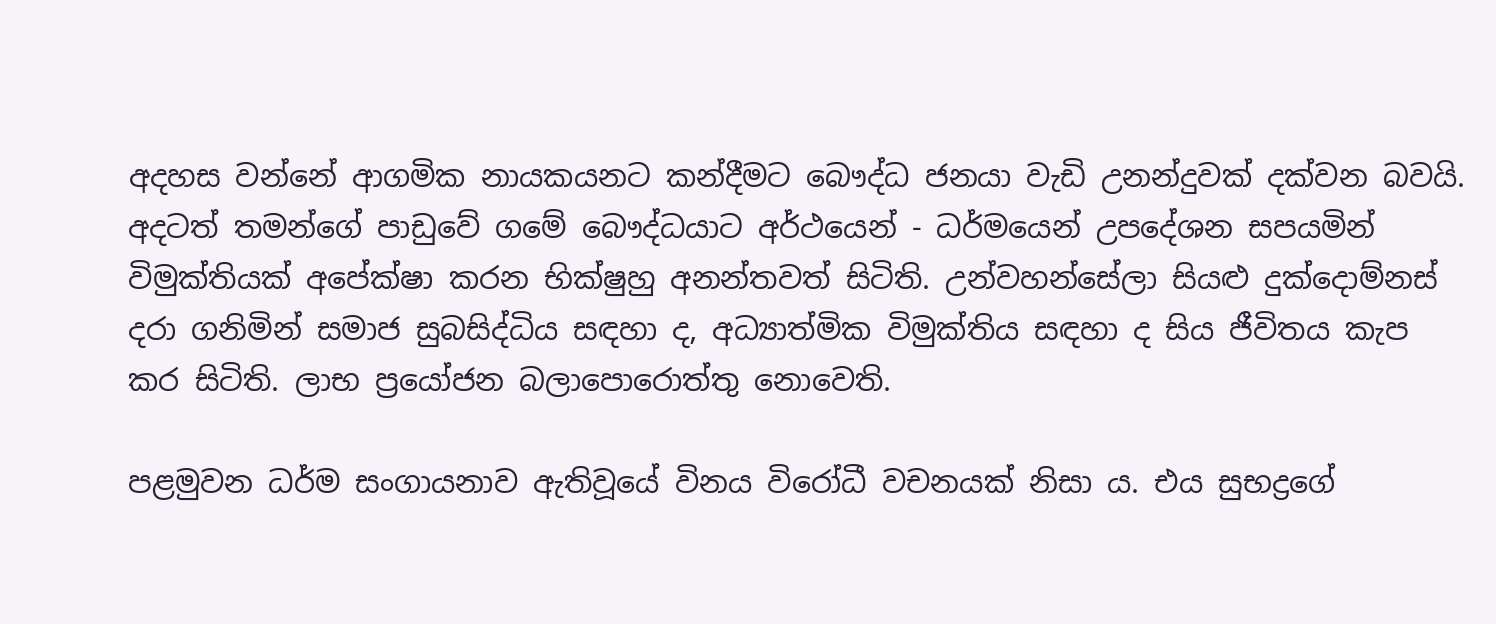අදහස වන්නේ ආගමික නායකයනට කන්දීමට බෞද්ධ ජනයා වැඩි උනන්දුවක් දක්වන බවයි. අදටත් තමන්ගේ පාඩුවේ ගමේ බෞද්ධයාට අර්ථයෙන් - ධර්මයෙන් උපදේශන සපයමින් විමුක්තියක් අපේක්ෂා කරන භික්ෂුහු අනන්තවත් සිටිති. උන්වහන්සේලා සියළු දුක්දොම්නස් දරා ගනිමින් සමාජ සුබසිද්ධිය සඳහා ද, අධ්‍යාත්මික විමුක්තිය සඳහා ද සිය ජීවිතය කැප කර සිටිති. ලාභ ප්‍රයෝජන බලාපොරොත්තු නොවෙති.

පළමුවන ධර්ම සංගායනාව ඇතිවූයේ විනය විරෝධී වචනයක් නිසා ය. එය සුභද්‍රගේ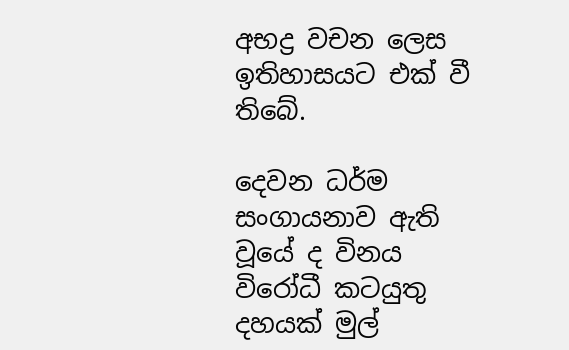අභද්‍ර වචන ලෙස ඉතිහාසයට එක් වී තිබේ.

දෙවන ධර්ම සංගායනාව ඇති වූයේ ද විනය විරෝධී කටයුතු දහයක් මුල්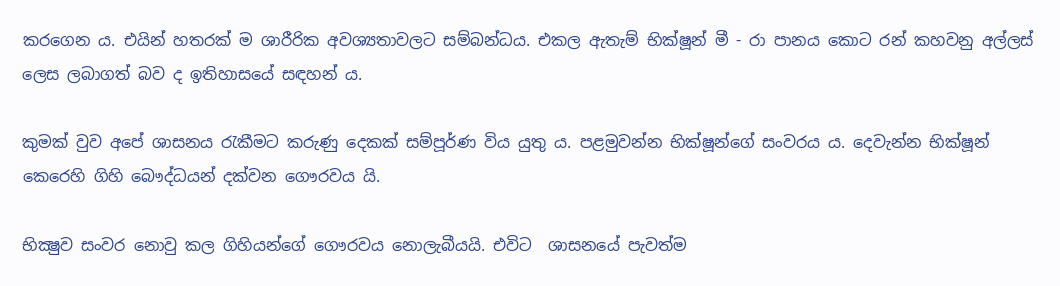කරගෙන ය. එයින් හතරක් ම ශාරීරික අවශ්‍යතාවලට සම්බන්ධය. එකල ඇතැම් භික්ෂූන් මී - රා පානය කොට රන් කහවනු අල්ලස් ලෙස ලබාගත් බව ද ඉතිහාසයේ සඳහන් ය.

කුමක් වුව අපේ ශාසනය රැකීමට කරුණු දෙකක් සම්පූර්ණ විය යුතු ය. පළමුවන්න භික්ෂූන්ගේ සංවරය ය. දෙවැන්න භික්ෂූන් කෙරෙහි ගිහි බෞද්ධයන් දක්වන ගෞරවය යි.

භික්‍ෂුව සංවර නොවු කල ගිහියන්ගේ ගෞරවය නොලැබීයයි. එවිට  ශාසනයේ පැවත්ම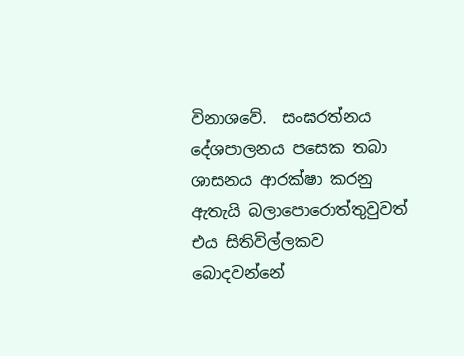විනාශවේ.  සංඝරත්නය දේශපාලනය පසෙක තබා ශාසනය ආරක්ෂා කරනු ඇතැයි බලාපොරොත්තුවුවත් එය සිතිවිල්ලකව  බොදවන්නේ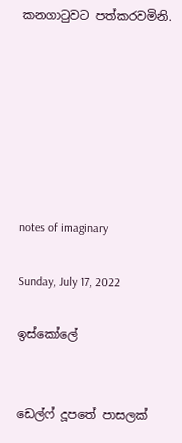කනගාටුවට පත්කරවමිනි.







notes of imaginary

Sunday, July 17, 2022

ඉස්කෝලේ


ඩෙල්ෆ් දූපතේ පාසලක්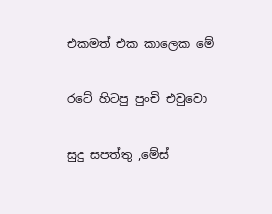එකමත් එක කාලෙක මේ

රටේ හිටපු පුංචි එවුවො

සුදු සපත්තු ,මේස්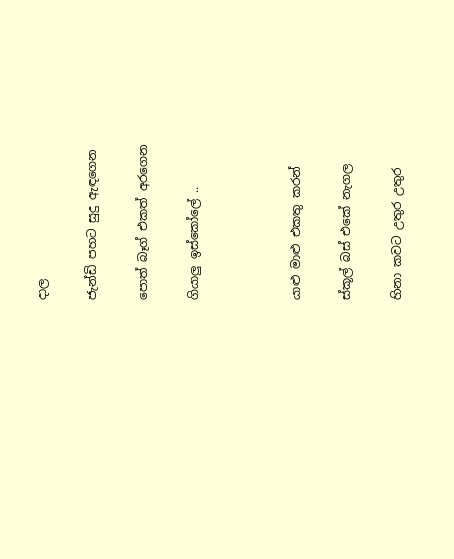දාල

ජැන්ඩි පහට සුදු ඇඳගෙන

පොත් බෑග් එකත් අරගෙන

ගියාලු ඉස්කෝලේ ..



යාළු මාළු එකතු කරන්

ස්කූල් බස් එකේ නැගල

හිනා කවට උතුර උතුර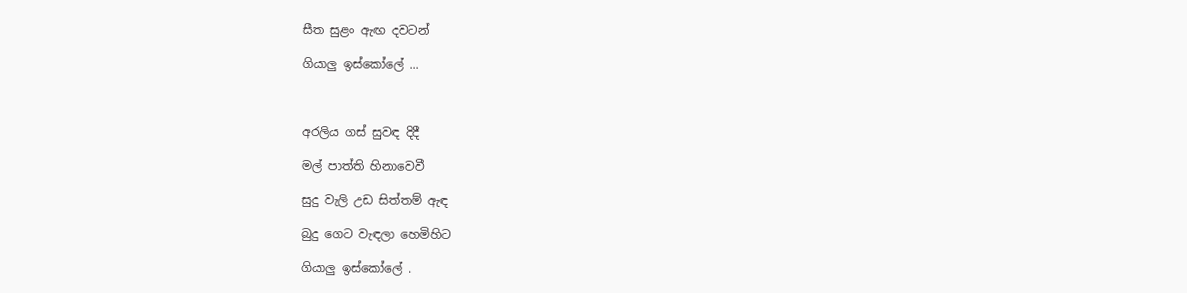සීත සුළං ඇඟ දවටන්

ගියාලු ඉස්කෝලේ ...



අරලිය ගස් සුවඳ දිදී

මල් පාත්ති හිනාවෙවී

සුදු වැලි උඩ සිත්තම් ඇඳ

බුදු ගෙට වැඳලා හෙමිහිට

ගියාලු ඉස්කෝලේ .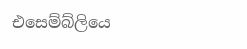එසෙම්බ්ලියෙ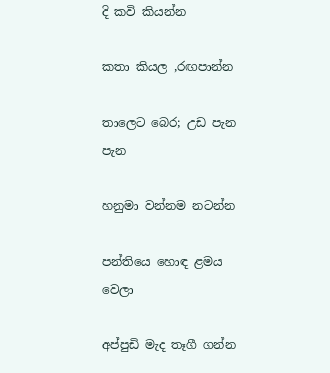දි කවි කියන්න

කතා කියල ,රඟපාන්න

තාලෙට බෙර; උඩ පැන පැන

හනුමා වන්නම නටන්න

පන්තියෙ හොඳ ළමය වෙලා

අප්පුඩි මැද තෑගී ගන්න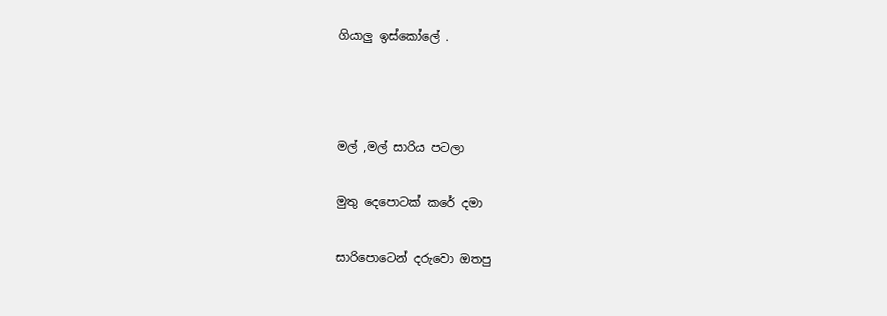ගියාලු ඉස්කෝලේ .



මල් ,මල් සාරිය පටලා

මුතු දෙපොටක් කරේ දමා

සාරිපොටෙන් දරුවො ඔතපු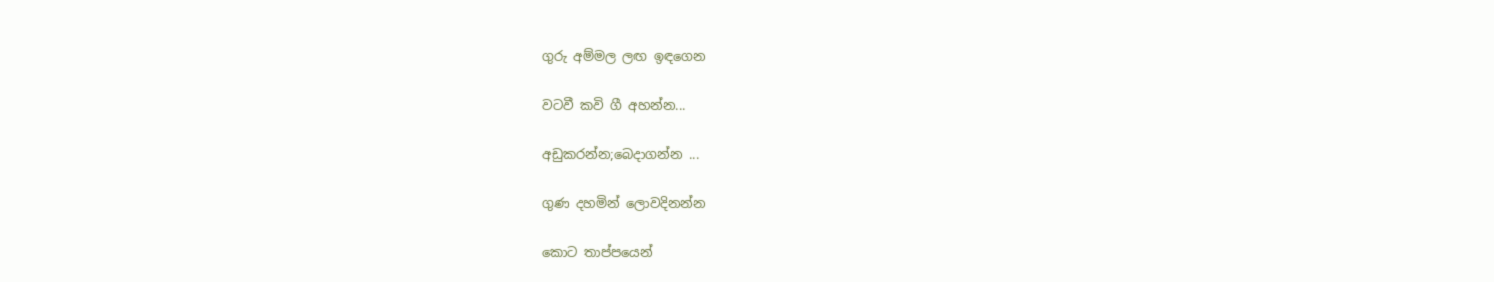ගුරු අම්මල ලඟ ඉඳගෙන

වටවී කවි ගී අහන්න...

අඩුකරන්න;බෙදාගන්න ...

ගුණ දහමින් ලොවදිනන්න

කොට තාප්පයෙන්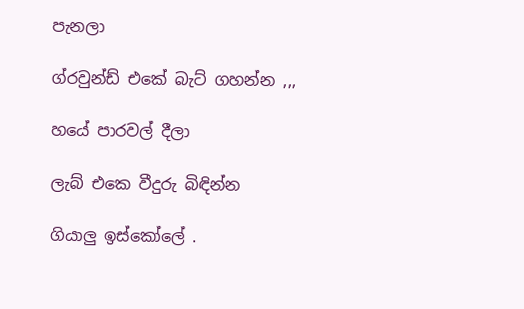පැනලා

ග්රවුන්ඩ් එකේ බැට් ගහන්න ,,,

හයේ පාරවල් දීලා

ලැබ් එකෙ වීදුරු බිඳින්න

ගියාලු ඉස්කෝලේ .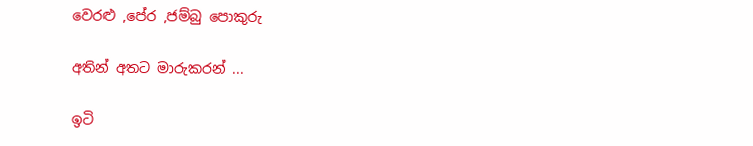වෙරළු ,පේර ,ජම්බු පොකුරු

අතින් අතට මාරුකරන් ...

ඉටි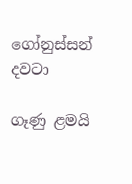ගෝනුස්සන් දවටා

ගෑණු ළමයි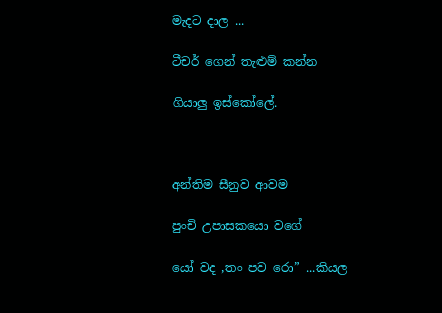මැදට දාල ...

ටීචර් ගෙන් තැළුම් කන්න

ගියාලු ඉස්කෝලේ.



අන්තිම සීනුව ආවම

පුංචි උපාසකයො වගේ

යෝ වද ,තං පව රො” ...කියල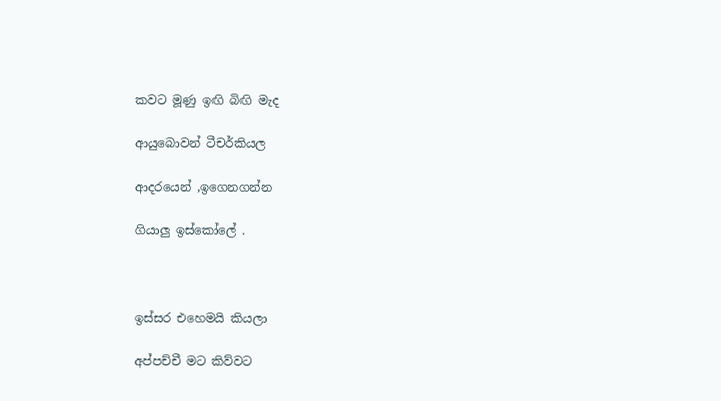කවට මූණු ඉඟි බිඟි මැද

ආයුබොවන් ටීචර්කියල

ආදරයෙන් ,ඉගෙනගන්න

ගියාලු ඉස්කෝලේ .



ඉස්සර එහෙමයි කියලා

අප්පච්චී මට කිව්වට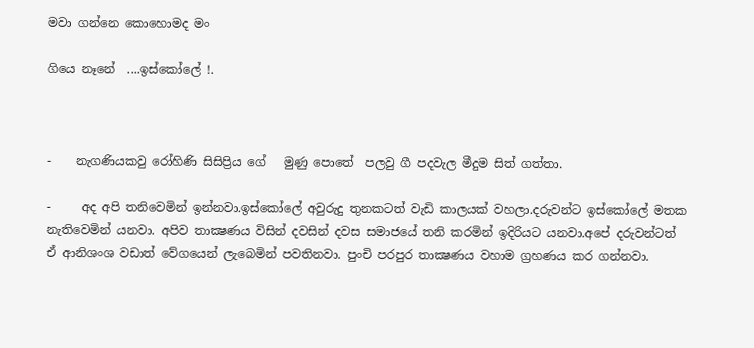මවා ගන්නෙ කොහොමද මං

ගියෙ නෑනේ  ....ඉස්කෝලේ !.



-    නැගණියකවු රෝහිණි සිසිප්‍රිය ගේ   මුණු පොතේ  පලවු ගී පදවැල මීදුම සිත් ගත්තා.

-     අද අපි තනිවෙමින් ඉන්නවා.ඉස්කෝලේ අවුරුදු තුනකටත් වැඩි කාලයක් වහලා.දරුවන්ට ඉස්කෝලේ මතක නැතිවෙමින් යනවා. අපිව තාක්‍ෂණය විසින් දවසින් දවස සමාජයේ තනි කරමින් ඉදිරියට යනවා.අපේ දරුවන්ටත් ඒ ආනිශංශ වඩාත් වේගයෙන් ලැබෙමින් පවතිනවා. පුංචි පරපුර තාක්‍ෂණය වහාම ග්‍රහණය කර ගන්නවා.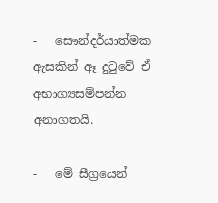-   සෞන්දර්යාත්මක ඇසකින් ඈ දුටුවේ ඒ අභාග්‍යසම්පන්න අනාගතයි.

-   මේ සීග්‍රයෙන්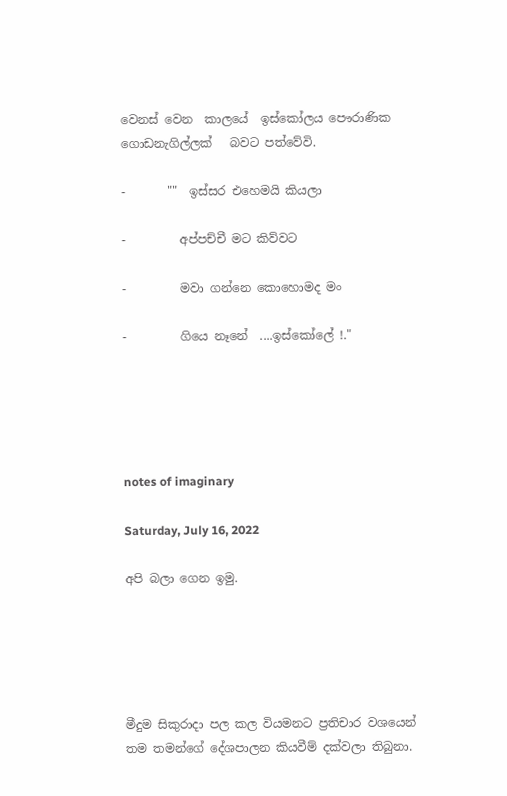වෙනස් වෙන  කාලයේ  ඉස්කෝලය පෞරාණික ගොඩනැගිල්ලක්   බවට පත්වේවි.

-       ""  ඉස්සර එහෙමයි කියලා

-         අප්පච්චී මට කිව්වට

-         මවා ගන්නෙ කොහොමද මං

-         ගියෙ නෑනේ  ....ඉස්කෝලේ !."





notes of imaginary

Saturday, July 16, 2022

අපි බලා ගෙන ඉමු.





මීදුම සිකුරාදා පල කල වියමනට ප්‍රතිචාර වශයෙන් තම තමන්ගේ දේශපාලන කියවීම් දක්වලා තිබුනා.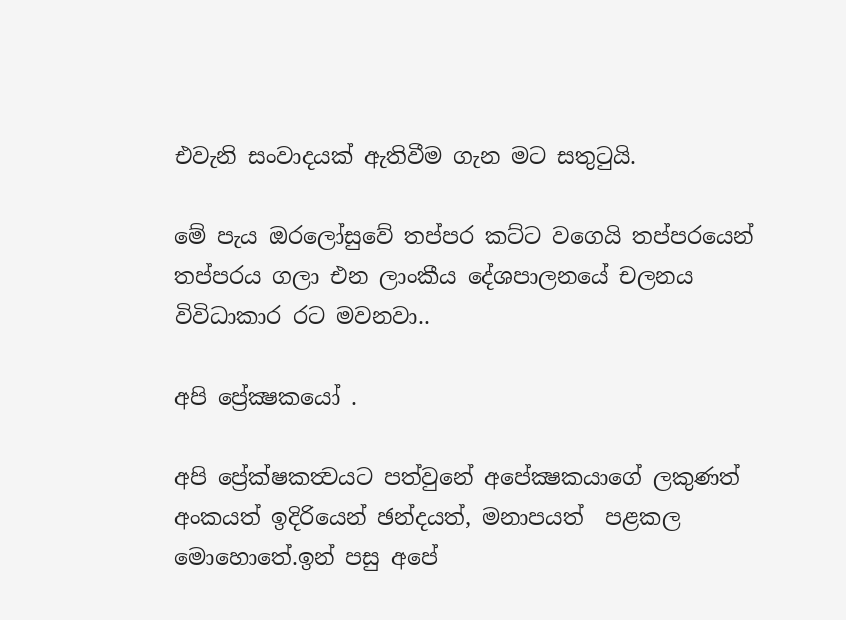එවැනි සංවාදයක් ඇතිවීම ගැන මට සතුටුයි.

මේ පැය ඔරලෝසුවේ තප්පර කට්ට වගෙයි තප්පරයෙන් තප්පරය ගලා එන ලාංකීය දේශපාලනයේ චලනය විවිධාකාර රට මවනවා..

අපි ප්‍රේක්‍ෂකයෝ .

අපි ප්‍රේක්ෂකත්‍වයට පත්වුනේ අපේක්‍ෂකයාගේ ලකුණත් අංකයත් ඉදිරියෙන් ඡන්දයත්, මනාපයත්  පළකල මොහොතේ.ඉන් පසු අපේ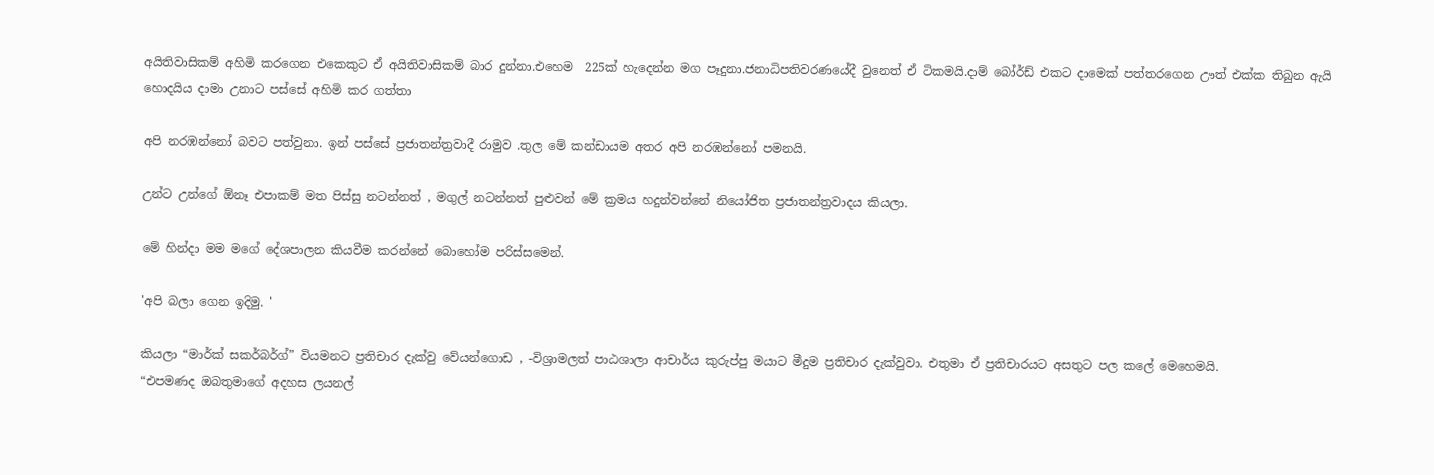අයිතිවාසිකම් අහිමි කරගෙන එකෙකුට ඒ අයිතිවාසිකම් බාර දුන්නා.එහෙම  225ක් හැදෙන්න මග පෑදුනා.ජනාධිපතිවරණයේදී වුනෙත් ඒ ටිකමයි.දාම් බෝර්ඩ් එකට දාමෙක් පත්තරගෙන ඌත් එක්ක තිබුන ඇයි හොදයිය දාමා උනාට පස්සේ අහිමි කර ගත්තා

අපි නරඹන්නෝ බවට පත්වුනා. ඉන් පස්සේ ප්‍රජාතන්ත්‍රවාදී රාමුව .තුල මේ කන්ඩායම අතර අපි නරඹන්නෝ පමනයි.

උන්ට උන්ගේ ඕනෑ එපාකම් මත පිස්සු නටන්නත් , මගුල් නටන්නත් පුළුවන් මේ ක්‍රමය හදුන්වන්නේ නියෝජිත ප්‍රජාතන්ත්‍රවාදය කියලා.

මේ හින්දා මම මගේ දේශපාලන කියවීම කරන්නේ බොහෝම පරිස්සමෙන්.

'අපි බලා ගෙන ඉදිමු. '

කියලා “මාර්ක් සකර්බර්ග්” වියමනට ප්‍රතිචාර දැක්වු වේයන්ගොඩ , -විශ්‍රාමලත් පාඨශාලා ආචාර්ය කුරුප්පු මයාට මීදුම ප්‍රතිචාර දැක්වුවා. එතුමා ඒ ප්‍රතිචාරයට අසතුට පල කලේ මෙහෙමයි.
“එපමණද ඔබතුමාගේ අදහස ලයනල්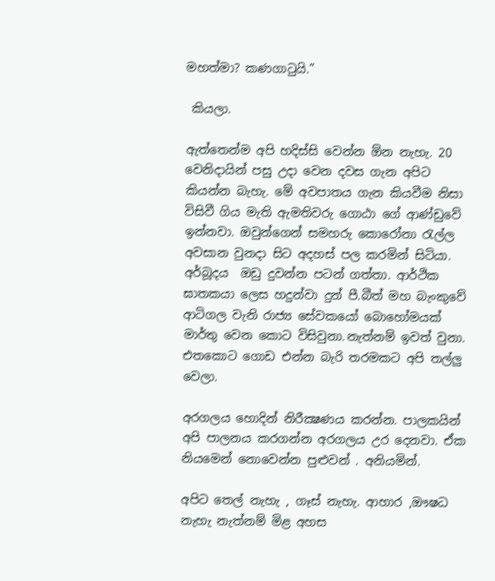මහත්මා? කණගාටුයි.”

 කියලා.

ඇත්තෙන්ම අපි හදිස්සි වෙන්න ඕන නැහැ. 20 වෙනිදායින් පසු උදා වෙන දවස ගැන අපිට කියන්න බැහැ. මේ අවපාතය ගැන කියවීම නිසා විසිවී ගිය මැති ඇමතිවරු ගොඨා ගේ ආණ්ඩුවේ ඉන්නවා. ඔවුන්ගෙන් සමහරු කොරෝනා රැල්ල අවසාන වුනදා සිට අදහස් පල කරමින් සිටියා. අර්බූදය  ඔඩු දුවන්න පටන් ගත්තා. ආර්ථික ඝාතකයා ලෙස හදුන්වා දුන් පී.බීත් මහ බැංකුවේ ආටිගල වැනි රාජ්‍ය සේවකයෝ බොහෝමයක් මාර්තු වෙන කොට විසිවුනා.නැත්නම් ඉවත් වුනා.  එතකොට ගොඩ එන්න බැරි තරමකට අපි තල්ලු වෙලා.

අරගලය හොදින් නිරීක්‍ෂණය කරන්න. පාලකයින් අපි පාලනය කරගන්න අරගලය උර දෙනවා. ඒක නියමෙන් නොවෙන්න පුළුවන් . අනියමින්.

අපිට තෙල් නැහැ , ගෑස් නැහැ. ආහාර ,ඖෂධ නැහැ නැත්නම් මිළ අහස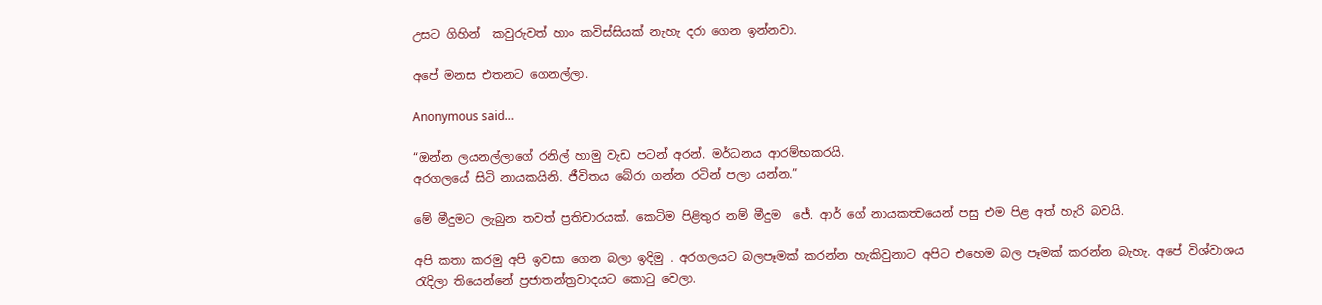උසට ගිහින්  කවුරුවත් හාං කවිස්සියක් නැහැ දරා ගෙන ඉන්නවා.

අපේ මනස එතනට ගෙනල්ලා.

Anonymous said…

“ඔන්න ලයනල්ලාගේ රනිල් හාමු වැඩ පටන් අරන්. මර්ධනය ආරම්භකරයි.
අරගලයේ සිටි නායකයිනි. ජීවිතය බේරා ගන්න රටින් පලා යන්න.”

මේ මීදුමට ලැබුන තවත් ප්‍රතිචාරයක්. කෙටිම පිළිතුර නම් මීදුම  ජේ. ආර් ගේ නායකත්‍වයෙන් පසු එම පිළ අත් හැරි බවයි.

අපි කතා කරමු අපි ඉවසා ගෙන බලා ඉදිමු . අරගලයට බලපෑමක් කරන්න හැකිවුනාට අපිට එහෙම බල පෑමක් කරන්න බැහැ. අපේ විශ්වාශය රැදිලා තියෙන්නේ ප්‍රජාතන්ත්‍රවාදයට කොටු වෙලා.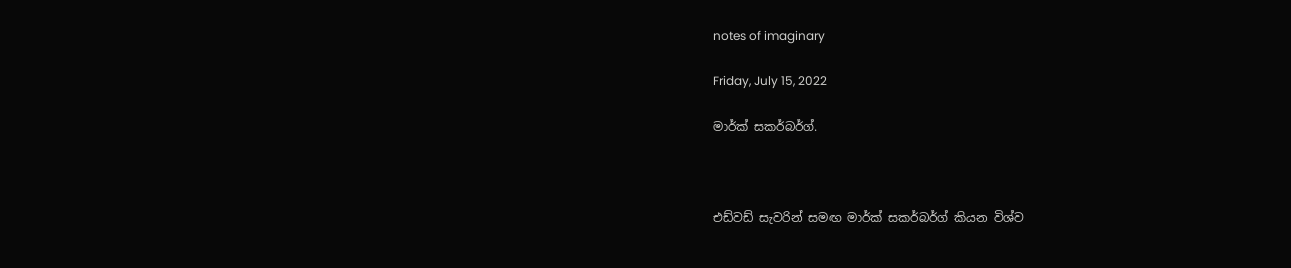notes of imaginary

Friday, July 15, 2022

මාර්ක් සකර්බර්ග්.



එඩ්වඩ් සැවරින් සමඟ මාර්ක් සකර්බර්ග් කියන විශ්ව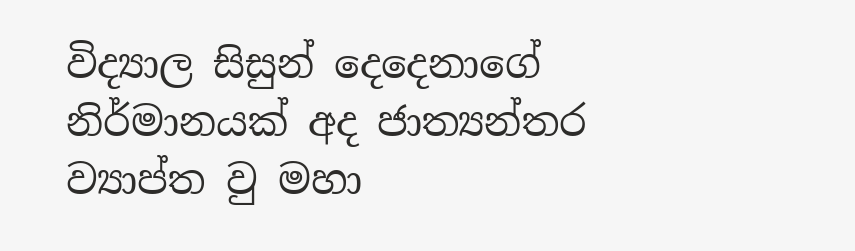විද්‍යාල සිසුන් දෙදෙනාගේ නිර්මානයක් අද ජාත්‍යන්තර ව්‍යාප්ත වු මහා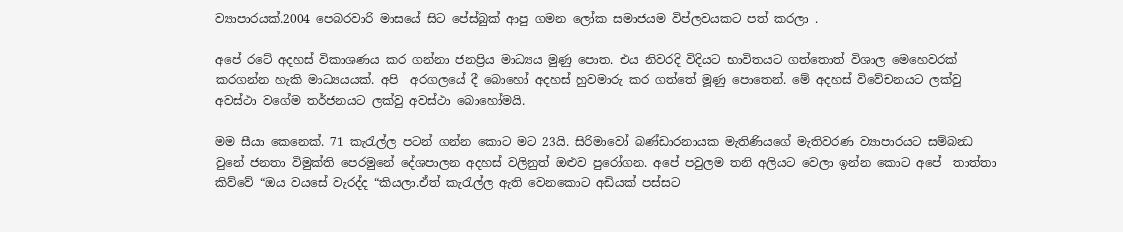ව්‍යාපාරයක්.2004 පෙබරවාරි මාසයේ සිට පේස්බුක් ආපු ගමන ලෝක සමාජයම විප්ලවයකට පත් කරලා .

අපේ රටේ අදහස් විකාශණය කර ගන්නා ජනප්‍රිය මාධ්‍යය මුණු පොත. එය නිවරදි විදියට භාවිතයට ගත්තොත් විශාල මෙහෙවරක් කරගන්න හැකි මාධ්‍යයයක්. අපි  අරගලයේ දී බොහෝ අදහස් හුවමාරු කර ගත්තේ මූණු පොතෙන්. මේ අදහස් විවේචනයට ලක්වු අවස්ථා වගේම තර්ජනයට ලක්වු අවස්ථා බොහෝමයි.

මම සීයා කෙනෙක්. 71 කැරැල්ල පටන් ගන්න කොට මට 23යි. සිරිමාවෝ බණ්ඩාරනායක මැතිණියගේ මැතිවරණ ව්‍යාපාරයට සම්බන්‍ධ වුනේ ජනතා විමුක්ති පෙරමුනේ දේශපාලන අදහස් වලිනුත් ඔළුව පුරෝගන. අපේ පවුලම තනි අලියට වෙලා ඉන්න කොට අපේ  තාත්තා කිව්වේ “ඔය වයසේ වැරද්ද “කියලා.ඒත් කැරැල්ල ඇති වෙනකොට අඩියක් පස්සට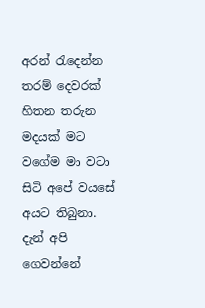අරන් රැදෙන්න තරම් දෙවරක් හිතන තරුන මදයක් මට වගේම මා වටා සිටි අපේ වයසේ අයට තිබුනා. දැන් අපි ගෙවන්නේ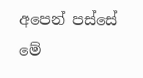අපෙන් පස්සේ මේ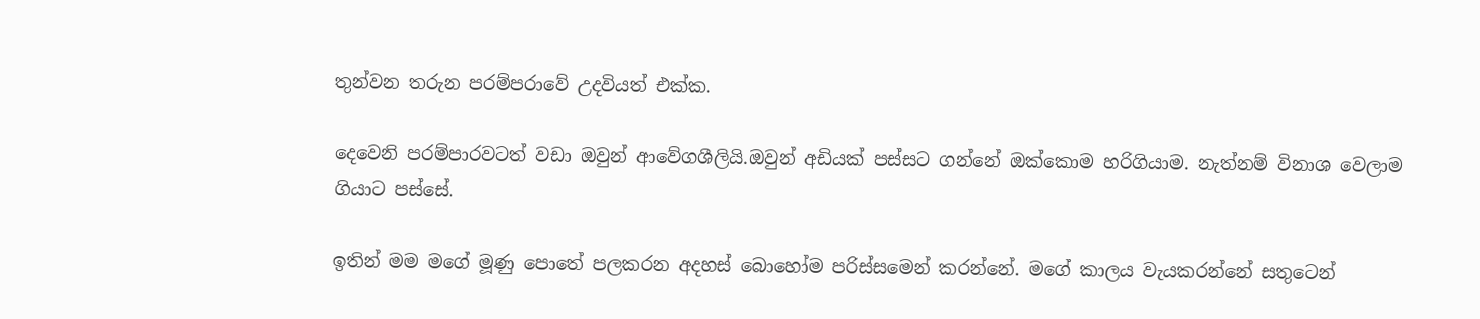තුන්වන තරුන පරම්පරාවේ උදවියත් එක්ක.

දෙවෙනි පරම්පාරවටත් වඩා ඔවුන් ආවේගශීලියි.ඔවුන් අඩියක් පස්සට ගන්නේ ඔක්කොම හරිගියාම. නැත්නම් විනාශ වෙලාම ගියාට පස්සේ.

ඉතින් මම මගේ මූණු පොතේ පලකරන අදහස් බොහෝම පරිස්සමෙන් කරන්නේ. මගේ කාලය වැයකරන්නේ සතුටෙන්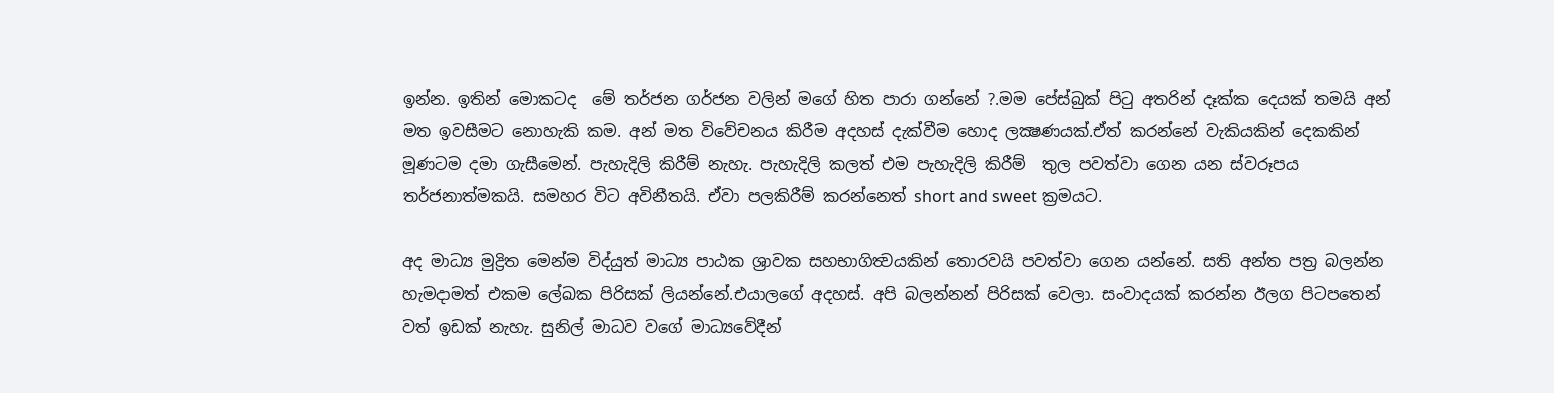ඉන්න. ඉතින් මොකටද  මේ තර්ජන ගර්ජන වලින් මගේ හිත පාරා ගන්නේ ?.මම පේස්බුක් පිටු අතරින් දෑක්ක දෙයක් තමයි අන් මත ඉවසීමට නොහැකි කම. අන් මත විවේචනය කිරීම අදහස් දැක්වීම හොද ලක්‍ෂණයක්.ඒත් කරන්නේ වැකියකින් දෙකකින් මූණටම දමා ගැසීමෙන්. පැහැදිලි කිරීම් නැහැ. පැහැදිලි කලත් එම පැහැදිලි කිරීම්  තුල පවත්වා ගෙන යන ස්වරූපය තර්ජනාත්මකයි. සමහර විට අවිනීතයි. ඒවා පලකිරීම් කරන්නෙත් short and sweet ක්‍රමයට.

අද මාධ්‍ය මුද්‍රිත මෙන්ම විද්යුත් මාධ්‍ය පාඨක ශ්‍රාවක සහභාගිත්‍වයකින් තොරවයි පවත්වා ගෙන යන්නේ. සති අන්ත පත්‍ර බලන්න හැමදාමත් එකම ලේඛක පිරිසක් ලියන්නේ.එයාලගේ අදහස්. අපි බලන්නන් පිරිසක් වෙලා. සංවාදයක් කරන්න ඊලග පිටපතෙන් වත් ඉඩක් නැහැ. සුනිල් මාධව වගේ මාධ්‍යවේදීන්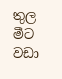තුල මීට වඩා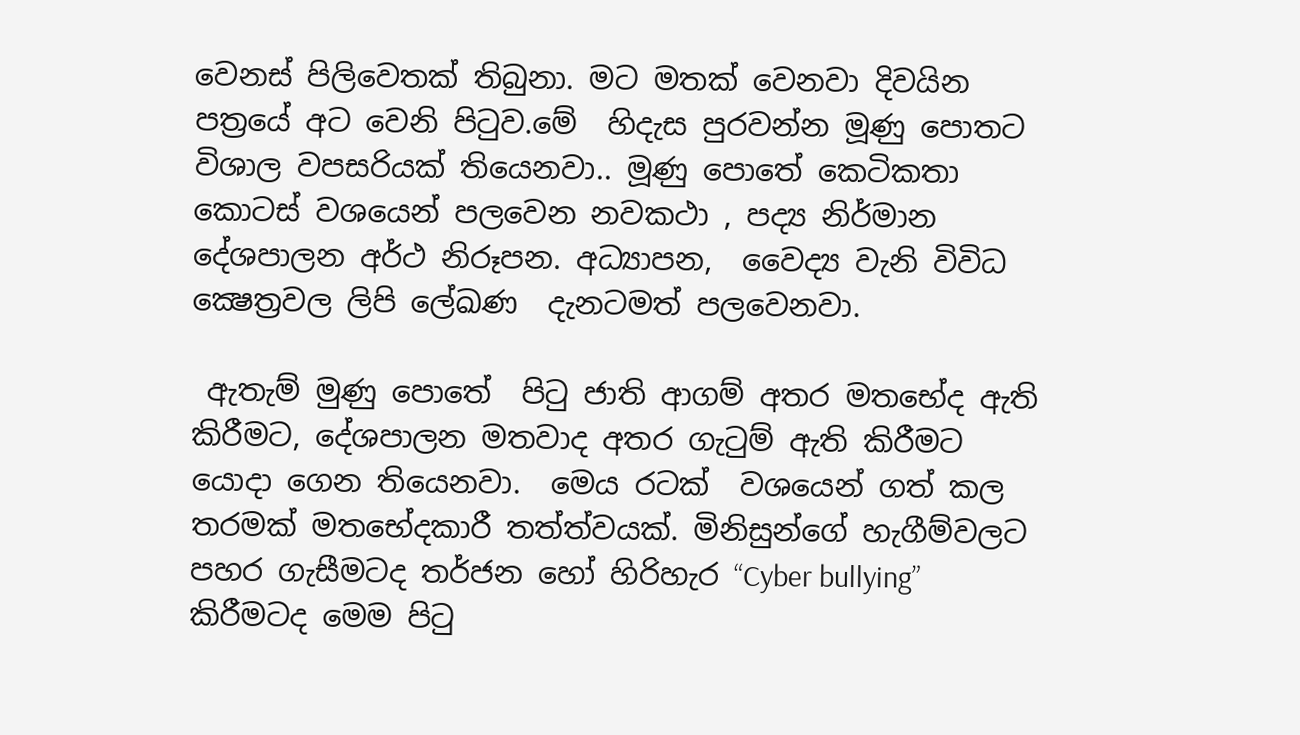වෙනස් පිලිවෙතක් තිබුනා. මට මතක් වෙනවා දිවයින පත්‍රයේ අට වෙනි පිටුව.මේ  හිදැස පුරවන්න මූණු පොතට විශාල වපසරියක් තියෙනවා.. මූණු පොතේ කෙටිකතා කොටස් වශයෙන් පලවෙන නවකථා , පද්‍ය නිර්මාන දේශපාලන අර්ථ නිරූපන. අධ්‍යාපන,  වෛද්‍ය වැනි විවිධ ක්‍ෂෙත්‍රවල ලිපි ලේඛණ  දැනටමත් පලවෙනවා.

 ඇතැම් මුණු පොතේ  පිටු ජාති ආගම් අතර මතභේද ඇති කිරීමට, දේශපාලන මතවාද අතර ගැටුම් ඇති කිරීමට යොදා ගෙන තියෙනවා.  මෙය රටක්  වශයෙන් ගත් කල තරමක් මතභේදකාරී තත්ත්වයක්. මිනිසුන්ගේ හැගීම්වලට පහර ගැසීමටද තර්ජන හෝ හිරිහැර “Cyber bullying” කිරීමටද මෙම පිටු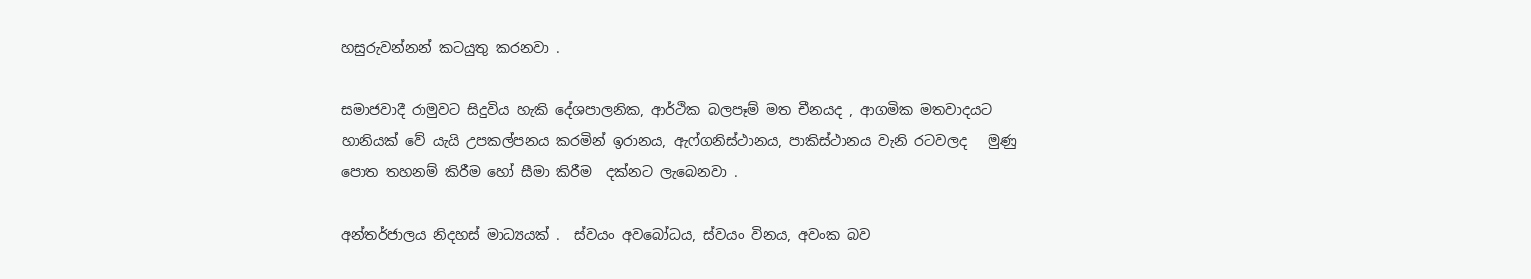හසුරුවන්නන් කටයුතු කරනවා .

සමාජවාදී රාමුවට සිදුවිය හැකි දේශපාලනික, ආර්ථික බලපෑම් මත චීනයද , ආගමික මතවාදයට හානියක් වේ යැයි උපකල්පනය කරමින් ඉරානය, ඇෆ්ගනිස්ථානය, පාකිස්ථානය වැනි රටවලද   මුණු පොත තහනම් කිරීම හෝ සීමා කිරීම  දක්නට ලැබෙනවා .

අන්තර්ජාලය නිදහස් මාධ්‍යයක් .  ස්වයං අවබෝධය, ස්වයං විනය, අවංක බව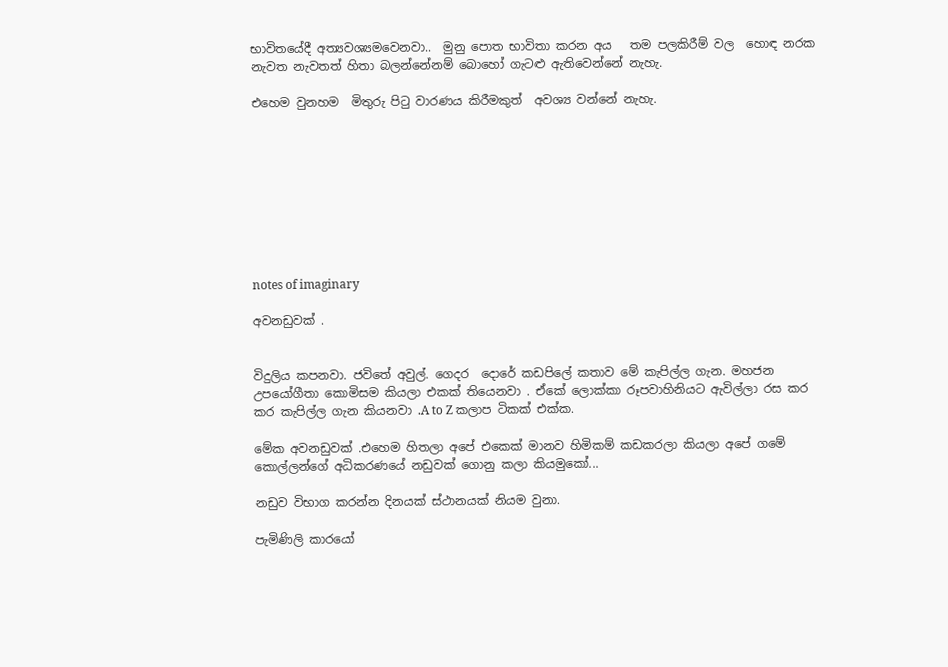භාවිතයේදී අත්‍යවශ්‍යමවෙනවා..  මුනු පොත භාවිතා කරන අය   තම පලකිරීම් වල  හොඳ නරක නැවත නැවතත් හිතා බලන්නේනම් බොහෝ ගැටළු ඇතිවෙන්නේ නැහැ.

එහෙම වුනහම  මිතුරු පිටු වාරණය කිරීමකුත්  අවශ්‍ය වන්නේ නැහැ.









notes of imaginary

අවනඩුවක් .


විදුලිය කපනවා. ජවිතේ අවුල්. ගෙදර  දොරේ කඩපිලේ කතාව මේ කැපිල්ල ගැන. මහජන උපයෝගීතා කොමිසම කියලා එකක් තියෙනවා . ඒකේ ලොක්කා රූපවාහිනියට ඇවිල්ලා රස කර කර කැපිල්ල ගැන කියනවා .A to Z කලාප ටිකක් එක්ක.

මේක අවනඩුවක් .එහෙම හිතලා අපේ එකෙක් මානව හිමිකම් කඩකරලා කියලා අපේ ගමේ කොල්ලන්ගේ අධිකරණයේ නඩුවක් ගොනු කලා කියමුකෝ...

නඩුව විභාග කරන්න දිනයක් ස්ථානයක් නියම වුනා.

පැමිණිලි කාරයෝ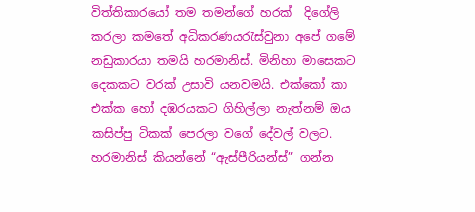විත්තිකාරයෝ තම තමන්ගේ හරක්  දිගේලි කරලා කමතේ අධිකරණයරැස්වුනා අපේ ගමේ නඩුකාරයා තමයි හරමානිස්. මිනිහා මාසෙකට දෙකකට වරක් උසාවි යනවමයි. එක්කෝ කා එක්ක හෝ දඹරයකට ගිහිල්ලා නැත්නම් ඔය කසිප්පු ටිකක් පෙරලා වගේ දේවල් වලට. හරමානිස් කියන්නේ “ඇස්පීරියන්ස්” ගන්න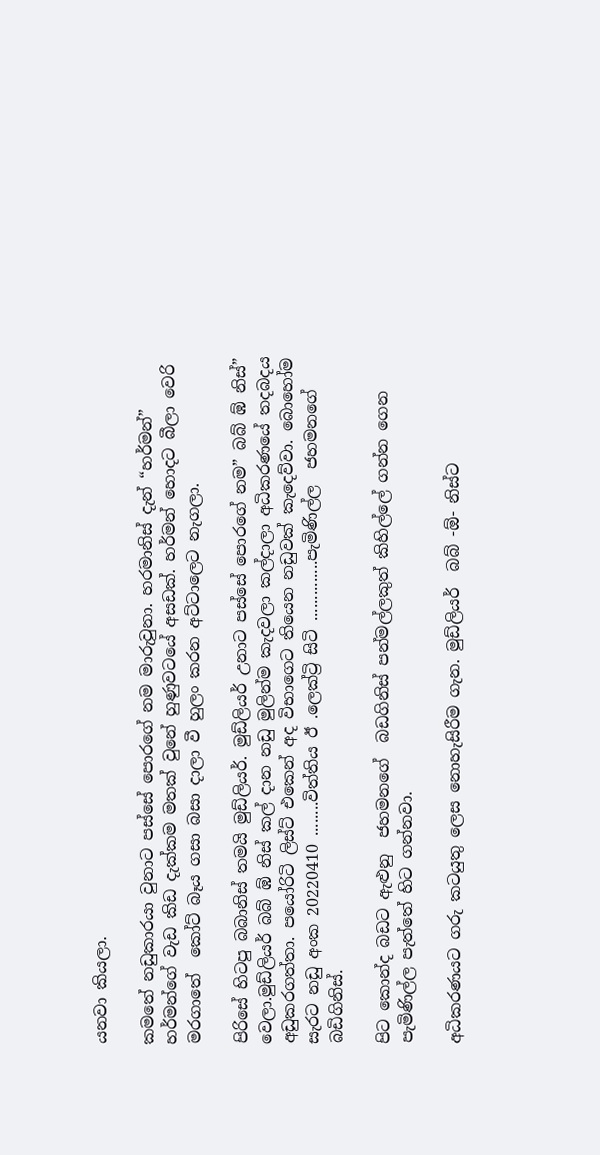යනවා කියලා.

කමතේ නඩුකාරයා වුනාට පස්සේ පොරගේ නම මාරුවුනා. හරමානිස් දැන් “හර්මන්” හර්මන්ගේ වැඩ කිඩ දැක්කම මතක් වුනේ හුණුවටයේ අසඩක්. හර්මන් හොදට බීලා වෙරි මරගාතේ  කෝට් බෑය ගසා බසා දාලා වී හුලං කරන අට්ටාලෙට නැගලා.

පිරිසේ හිටපු බබානිස් තමයි මුඩ්ලියර්. මුඩ්ලියර් උනාට පස්සේ පොරගේ නම” බබ් ඹ් නිස්” වෙලා.මුඩ්ලියර් බබ් ඹ් නිස් කල් දාන නඩු මුලින්ම කැදවලා කල්දාලා අධිකරණයේ තදබදය අඩුකරගත්තා. පයෝරිටි ලිස්ට් එකෙන් අද විභාගෙට තියෙන නඩුවක් කැදෙව්වා. බොහෝම සැරට නඩු අංක 20220410 ........විත්තිය ඊ .ලෙක්ට්‍රි සිටි ..............පැමිණිල්ල  ජහමනගේ බඩිගිනිස්.

පිට කොන්ද බඩට ඇළුනු  ජහමනගේ  බඩගිනිස් පන්මල්ලකුත් කිහිල්ලේ ගන්න ගෙන පැමිණිල්ල පැත්තේ හිට ගන්නවා.

අධිකරණයට ගරු කටයුතු ලෙස නොහැසිරීම ගැන. මුඩ්ලියර්  බබ් -ඕ- නිස්ට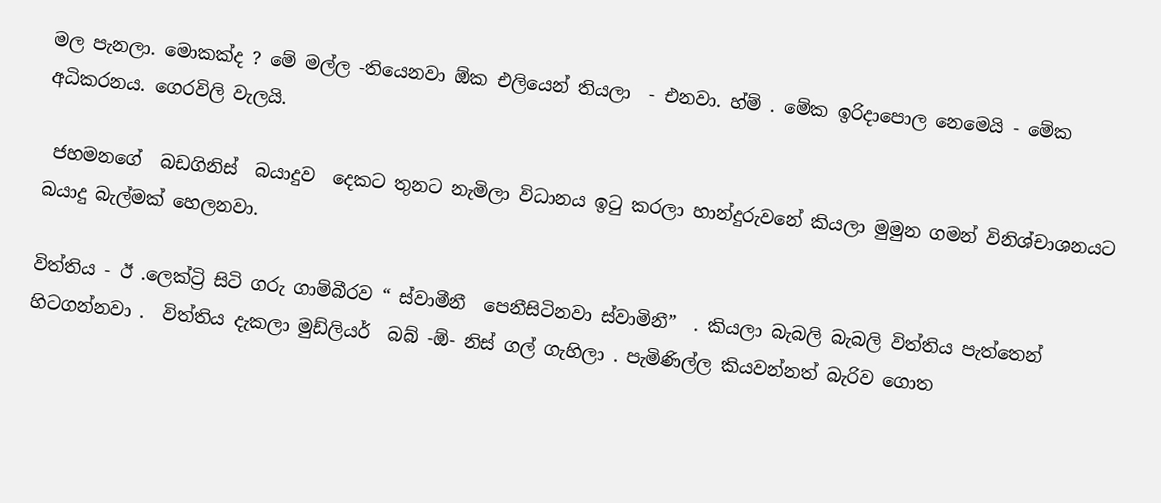මල පැනලා. මොකක්ද ? මේ මල්ල -තියෙනවා ඕක එලියෙන් තියලා  - එනවා. හ්ම් . මේක ඉරිදාපොල නෙමෙයි - මේක අධිකරනය. ගෙරවිලි වැලයි.

 ජහමනගේ  බඩගිනිස්  බයාදුව  දෙකට තුනට නැමිලා විධානය ඉටු කරලා හාන්දුරුවනේ කියලා මුමුන ගමන් විනිශ්චාශනයට බයාදු බැල්මක් හෙලනවා.

විත්තිය - ඊ .ලෙක්ට්‍රි සිටි ගරු ගාම්බීරව “ ස්වාමීනී  පෙනීසිටිනවා ස්වාමිනී”  . කියලා බැබලි බැබලි විත්තිය පැත්තෙන්  හිටගන්නවා .  විත්තිය දැකලා මුඩ්ලියර්  බබ් -ඕ- නිස් ගල් ගැහිලා . පැමිණිල්ල කියවන්නත් බැරිව ගොත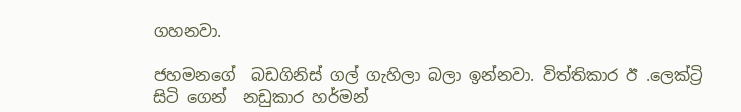ගහනවා.

ජහමනගේ  බඩගිනිස් ගල් ගැහිලා බලා ඉන්නවා. විත්තිකාර ඊ .ලෙක්ට්‍රි සිටි ගෙන්  නඩුකාර හර්මන්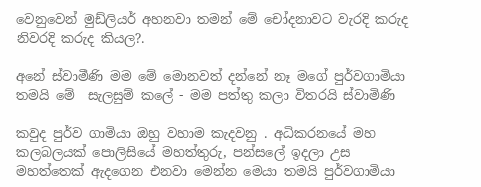වෙනුවෙන් මුඩ්ලියර් අහනවා තමන් මේ චෝදනාවට වැරදි කරුද නිවරදි කරුද කියල?.

අනේ ස්වාමීණි මම මේ මොනවත් දන්නේ නෑ මගේ පුර්වගාමියා තමයි මේ  සැලසුම් කලේ - මම පත්තු කලා විතරයි ස්වාමිණි

කවුද පුර්ව ගාමියා ඔහු වහාම කැදවනු . අධිකරනයේ මහ කලබලයක් පොලිසියේ මහත්තුරු, පන්සලේ ඉදලා උස මහත්තෙක් ඇදගෙන එනවා මෙන්න මෙයා තමයි පුර්වගාමියා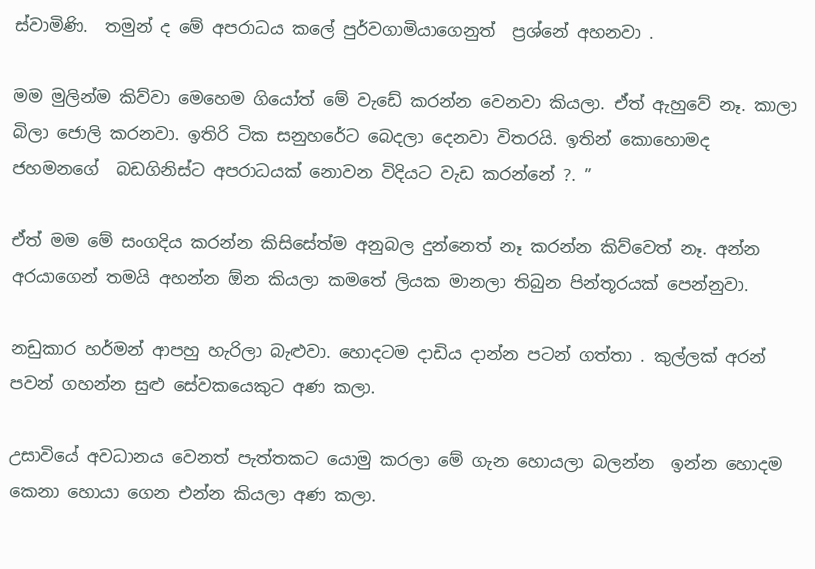ස්වාමිණි.  තමුන් ද මේ අපරාධය කලේ පුර්වගාමියාගෙනුත්  ප්‍රශ්නේ අහනවා .

මම මුලින්ම කිව්වා මෙහෙම ගියෝත් මේ වැඩේ කරන්න වෙනවා කියලා. ඒත් ඇහුවේ නෑ. කාලා බිලා ජොලි කරනවා. ඉතිරි ටික සනුහරේට බෙදලා දෙනවා විතරයි. ඉතින් කොහොමද ජහමනගේ  බඩගිනිස්ට අපරාධයක් නොවන විදියට වැඩ කරන්නේ ?. ”

ඒත් මම මේ සංගදිය කරන්න කිසිසේත්ම අනුබල දුන්නෙත් නෑ කරන්න කිව්වෙත් නෑ. අන්න අරයාගෙන් තමයි අහන්න ඕන කියලා කමතේ ලියක මානලා තිබුන පින්තූරයක් පෙන්නුවා.

නඩුකාර හර්මන් ආපහු හැරිලා බැළුවා. හොදටම දාඩිය දාන්න පටන් ගත්තා . කුල්ලක් අරන් පවන් ගහන්න සුළු සේවකයෙකුට අණ කලා.

උසාවියේ අවධානය වෙනත් පැත්තකට යොමු කරලා මේ ගැන හොයලා බලන්න  ඉන්න හොදම කෙනා ‍හොයා ගෙන එන්න කියලා අණ කලා.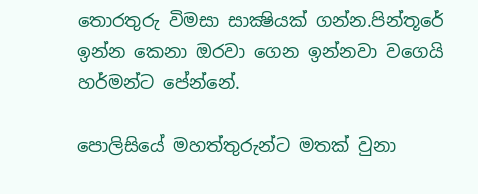තොරතුරු විමසා සාක්‍ෂියක් ගන්න.පින්තූරේ ඉන්න කෙනා ඔරවා ගෙන ඉන්නවා වගෙයි හර්මන්ට පේන්නේ.

පොලිසියේ මහත්තුරුන්ට මතක් වුනා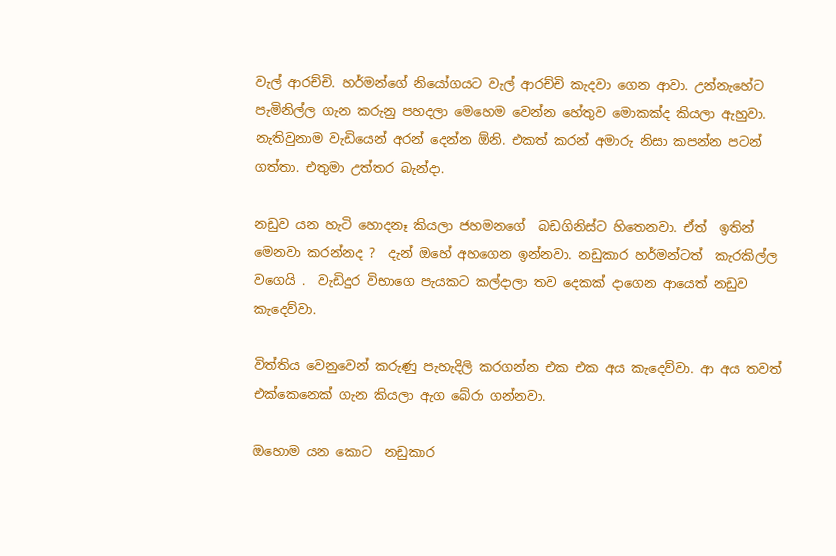වැල් ආරච්චි. හර්මන්ගේ නියෝගයට වැල් ආරච්චි කැදවා ගෙන ආවා. උන්නැහේට පැමිනිල්ල ගැන කරුනු පහදලා මෙහෙම වෙන්න හේතුව මොකක්ද කියලා ඇහුවා. නැතිවුනාම වැඩියෙන් අරන් දෙන්න ඕනි. එකත් කරන් අමාරු නිසා කපන්න පටන් ගත්තා. එතුමා උත්තර බැන්දා.

නඩුව යන හැටි හොදනෑ කියලා ජහමනගේ  බඩගිනිස්ට හිතෙනවා. ඒත්  ඉතින්  මෙනවා කරන්නද ?  දැන් ඔහේ අහගෙන ඉන්නවා. නඩුකාර හර්මන්ටත්  කැරකිල්ල වගෙයි .  වැඩිදුර විභාගෙ පැයකට කල්දාලා තව දෙකක් දාගෙන ආයෙත් නඩුව කැදෙව්වා.

විත්තිය වෙනුවෙන් කරුණු පැහැදිලි කරගන්න එක එක අය කැදෙව්වා. ආ අය තවත් එක්කෙනෙක් ගැන කියලා ඇග බේරා ගන්නවා.

ඔහොම යන කොට  නඩුකාර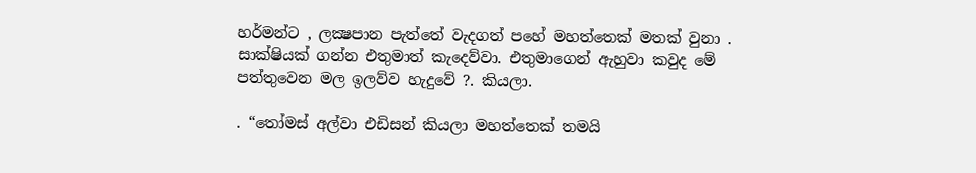හර්මන්ට , ලක්‍ෂපාන පැත්තේ වැදගත් පහේ මහත්තෙක් මතක් වුනා . සාක්ෂියක් ගන්න එතුමාත් කැදෙව්වා. එතුමාගෙන් ඇහුවා කවුද මේ පත්තුවෙන මල ඉලව්ව හැදුවේ ?. කියලා.

. “තෝමස් අල්වා එඩිසන් කියලා මහත්තෙක් තමයි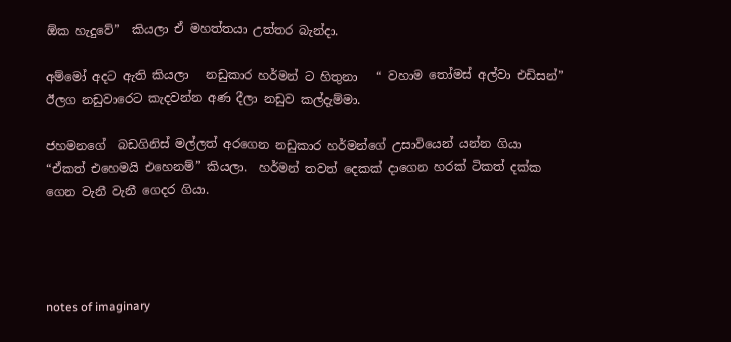ඕක හැදුවේ”  කියලා ඒ මහත්තයා උත්තර බැන්දා.

අම්මෝ අදට ඇති කියලා   නඩුකාර හර්මන් ට හිතුනා   “ වහාම තෝමස් අල්වා එඩිසන්” ඊලග නඩුවාරෙට කැදවන්න අණ දීලා නඩුව කල්දැම්මා.

ජහමනගේ  බඩගිනිස් මල්ලත් අරගෙන නඩුකාර හර්මන්ගේ උසාවියෙන් යන්න ගියා “ඒකත් එහෙමයි එහෙනම්” කියලා.  හර්මන් තවත් දෙකක් දාගෙන හරක් ටිකත් දක්ක ගෙන ‍වැනී වැනී ගෙදර ගියා.




notes of imaginary